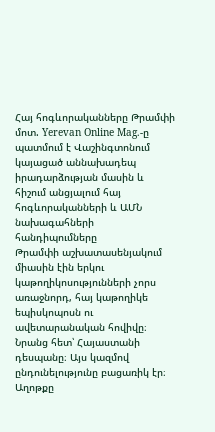Հայ հոգևորականները Թրամփի մոտ. Yerevan Online Mag.-ը պատմում է Վաշինգտոնում կայացած աննախադեպ իրադարձության մասին և հիշում անցյալում հայ հոգևորականների և ԱՄՆ նախագահների հանդիպումները
Թրամփի աշխատասենյակում միասին էին երկու կաթողիկոսությունների չորս առաջնորդ, հայ կաթողիկե եպիսկոպոսն ու ավետարանական հովիվը։ Նրանց հետ՝ Հայաստանի դեսպանը։ Այս կազմով ընդունելությունը բացառիկ էր։ Աղոթքը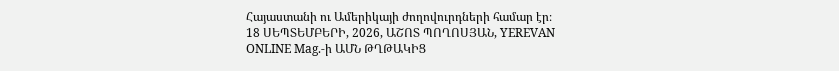Հայաստանի ու Ամերիկայի ժողովուրդների համար էր։
18 ՍԵՊՏԵՄԲԵՐԻ, 2026, ԱՇՈՏ ՊՈՂՈՍՅԱՆ, YEREVAN ONLINE Mag.-ի ԱՄՆ ԹՂԹԱԿԻՑ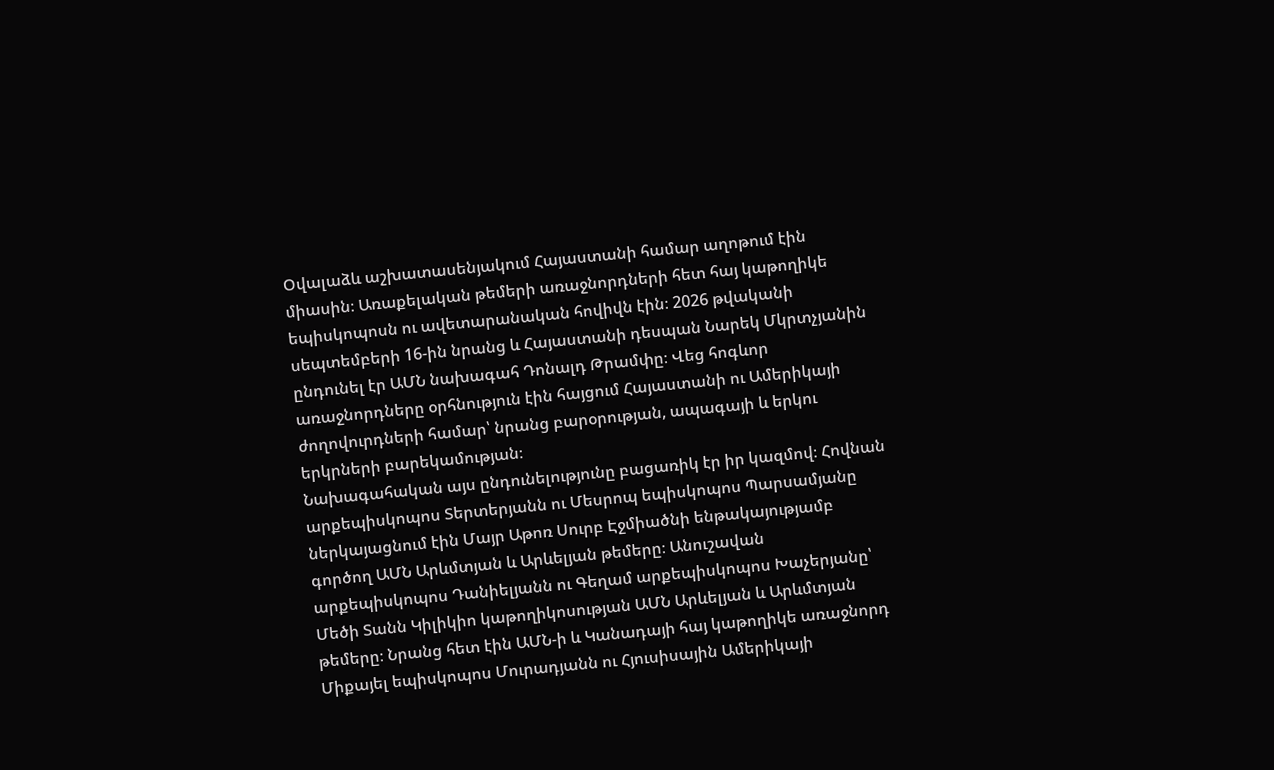Օվալաձև աշխատասենյակում Հայաստանի համար աղոթում էին միասին։ Առաքելական թեմերի առաջնորդների հետ հայ կաթողիկե եպիսկոպոսն ու ավետարանական հովիվն էին։ 2026 թվականի սեպտեմբերի 16-ին նրանց և Հայաստանի դեսպան Նարեկ Մկրտչյանին ընդունել էր ԱՄՆ նախագահ Դոնալդ Թրամփը։ Վեց հոգևոր առաջնորդները օրհնություն էին հայցում Հայաստանի ու Ամերիկայի ժողովուրդների համար՝ նրանց բարօրության, ապագայի և երկու երկրների բարեկամության։
Նախագահական այս ընդունելությունը բացառիկ էր իր կազմով։ Հովնան արքեպիսկոպոս Տերտերյանն ու Մեսրոպ եպիսկոպոս Պարսամյանը ներկայացնում էին Մայր Աթոռ Սուրբ Էջմիածնի ենթակայությամբ գործող ԱՄՆ Արևմտյան և Արևելյան թեմերը։ Անուշավան արքեպիսկոպոս Դանիելյանն ու Գեղամ արքեպիսկոպոս Խաչերյանը՝ Մեծի Տանն Կիլիկիո կաթողիկոսության ԱՄՆ Արևելյան և Արևմտյան թեմերը։ Նրանց հետ էին ԱՄՆ-ի և Կանադայի հայ կաթողիկե առաջնորդ Միքայել եպիսկոպոս Մուրադյանն ու Հյուսիսային Ամերիկայի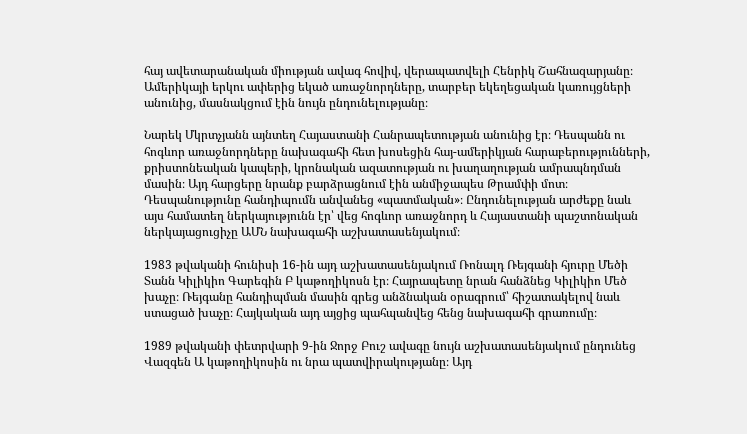հայ ավետարանական միության ավագ հովիվ, վերապատվելի Հենրիկ Շահնազարյանը։ Ամերիկայի երկու ափերից եկած առաջնորդները, տարբեր եկեղեցական կառույցների անունից, մասնակցում էին նույն ընդունելությանը։

Նարեկ Մկրտչյանն այնտեղ Հայաստանի Հանրապետության անունից էր։ Դեսպանն ու հոգևոր առաջնորդները նախագահի հետ խոսեցին հայ-ամերիկյան հարաբերությունների, քրիստոնեական կապերի, կրոնական ազատության ու խաղաղության ամրապնդման մասին։ Այդ հարցերը նրանք բարձրացնում էին անմիջապես Թրամփի մոտ։ Դեսպանությունը հանդիպումն անվանեց «պատմական»։ Ընդունելության արժեքը նաև այս համատեղ ներկայությունն էր՝ վեց հոգևոր առաջնորդ և Հայաստանի պաշտոնական ներկայացուցիչը ԱՄՆ նախագահի աշխատասենյակում։

1983 թվականի հունիսի 16-ին այդ աշխատասենյակում Ռոնալդ Ռեյգանի հյուրը Մեծի Տանն Կիլիկիո Գարեգին Բ կաթողիկոսն էր։ Հայրապետը նրան հանձնեց Կիլիկիո Մեծ խաչը։ Ռեյգանը հանդիպման մասին գրեց անձնական օրագրում՝ հիշատակելով նաև ստացած խաչը։ Հայկական այդ այցից պահպանվեց հենց նախագահի գրառումը։

1989 թվականի փետրվարի 9-ին Ջորջ Բուշ ավագը նույն աշխատասենյակում ընդունեց Վազգեն Ա կաթողիկոսին ու նրա պատվիրակությանը։ Այդ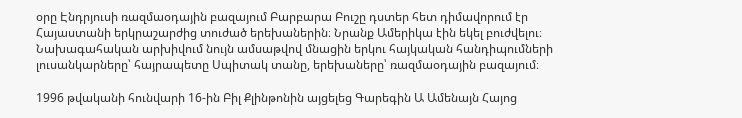օրը Էնդրյուսի ռազմաօդային բազայում Բարբարա Բուշը դստեր հետ դիմավորում էր Հայաստանի երկրաշարժից տուժած երեխաներին։ Նրանք Ամերիկա էին եկել բուժվելու։ Նախագահական արխիվում նույն ամսաթվով մնացին երկու հայկական հանդիպումների լուսանկարները՝ հայրապետը Սպիտակ տանը, երեխաները՝ ռազմաօդային բազայում։

1996 թվականի հունվարի 16-ին Բիլ Քլինթոնին այցելեց Գարեգին Ա Ամենայն Հայոց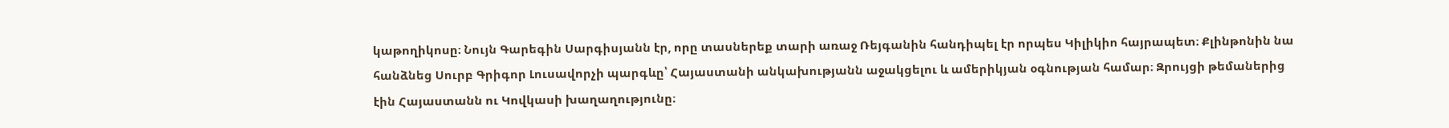կաթողիկոսը։ Նույն Գարեգին Սարգիսյանն էր, որը տասներեք տարի առաջ Ռեյգանին հանդիպել էր որպես Կիլիկիո հայրապետ։ Քլինթոնին նա հանձնեց Սուրբ Գրիգոր Լուսավորչի պարգևը՝ Հայաստանի անկախությանն աջակցելու և ամերիկյան օգնության համար։ Զրույցի թեմաներից էին Հայաստանն ու Կովկասի խաղաղությունը։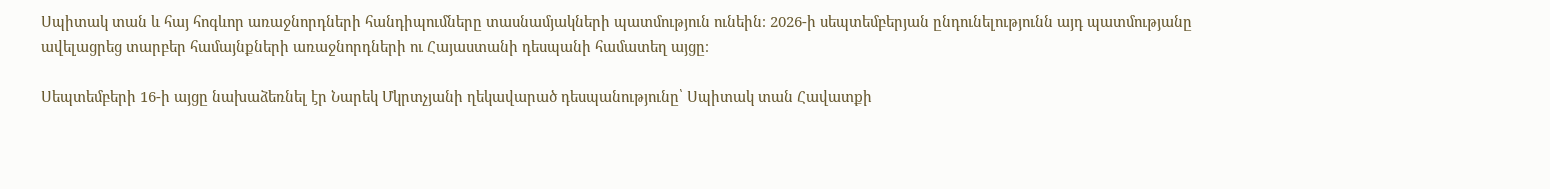Սպիտակ տան և հայ հոգևոր առաջնորդների հանդիպումները տասնամյակների պատմություն ունեին։ 2026-ի սեպտեմբերյան ընդունելությունն այդ պատմությանը ավելացրեց տարբեր համայնքների առաջնորդների ու Հայաստանի դեսպանի համատեղ այցը։

Սեպտեմբերի 16-ի այցը նախաձեռնել էր Նարեկ Մկրտչյանի ղեկավարած դեսպանությունը՝ Սպիտակ տան Հավատքի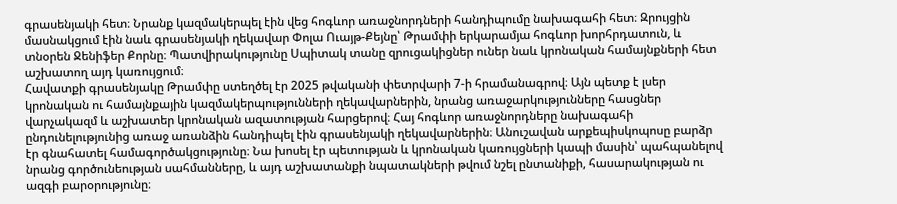գրասենյակի հետ։ Նրանք կազմակերպել էին վեց հոգևոր առաջնորդների հանդիպումը նախագահի հետ։ Զրույցին մասնակցում էին նաև գրասենյակի ղեկավար Փոլա Ուայթ-Քեյնը՝ Թրամփի երկարամյա հոգևոր խորհրդատուն, և տնօրեն Ջենիֆեր Քորնը։ Պատվիրակությունը Սպիտակ տանը զրուցակիցներ ուներ նաև կրոնական համայնքների հետ աշխատող այդ կառույցում։
Հավատքի գրասենյակը Թրամփը ստեղծել էր 2025 թվականի փետրվարի 7-ի հրամանագրով։ Այն պետք է լսեր կրոնական ու համայնքային կազմակերպությունների ղեկավարներին, նրանց առաջարկությունները հասցներ վարչակազմ և աշխատեր կրոնական ազատության հարցերով։ Հայ հոգևոր առաջնորդները նախագահի ընդունելությունից առաջ առանձին հանդիպել էին գրասենյակի ղեկավարներին։ Անուշավան արքեպիսկոպոսը բարձր էր գնահատել համագործակցությունը։ Նա խոսել էր պետության և կրոնական կառույցների կապի մասին՝ պահպանելով նրանց գործունեության սահմանները, և այդ աշխատանքի նպատակների թվում նշել ընտանիքի, հասարակության ու ազգի բարօրությունը։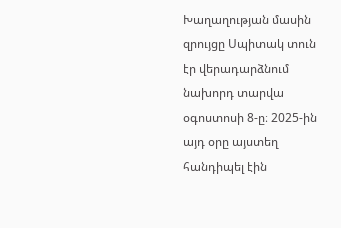Խաղաղության մասին զրույցը Սպիտակ տուն էր վերադարձնում նախորդ տարվա օգոստոսի 8-ը։ 2025-ին այդ օրը այստեղ հանդիպել էին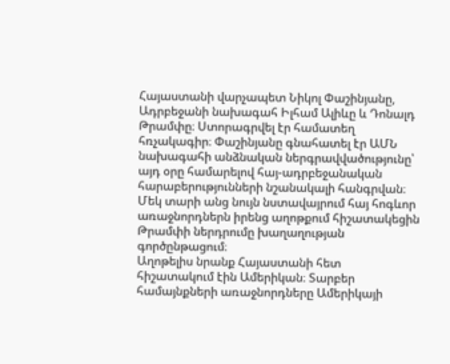Հայաստանի վարչապետ Նիկոլ Փաշինյանը, Ադրբեջանի նախագահ Իլհամ Ալիևը և Դոնալդ Թրամփը։ Ստորագրվել էր համատեղ հռչակագիր։ Փաշինյանը գնահատել էր ԱՄՆ նախագահի անձնական ներգրավվածությունը՝ այդ օրը համարելով հայ-ադրբեջանական հարաբերությունների նշանակալի հանգրվան։ Մեկ տարի անց նույն նստավայրում հայ հոգևոր առաջնորդներն իրենց աղոթքում հիշատակեցին Թրամփի ներդրումը խաղաղության գործընթացում։
Աղոթելիս նրանք Հայաստանի հետ հիշատակում էին Ամերիկան։ Տարբեր համայնքների առաջնորդները Ամերիկայի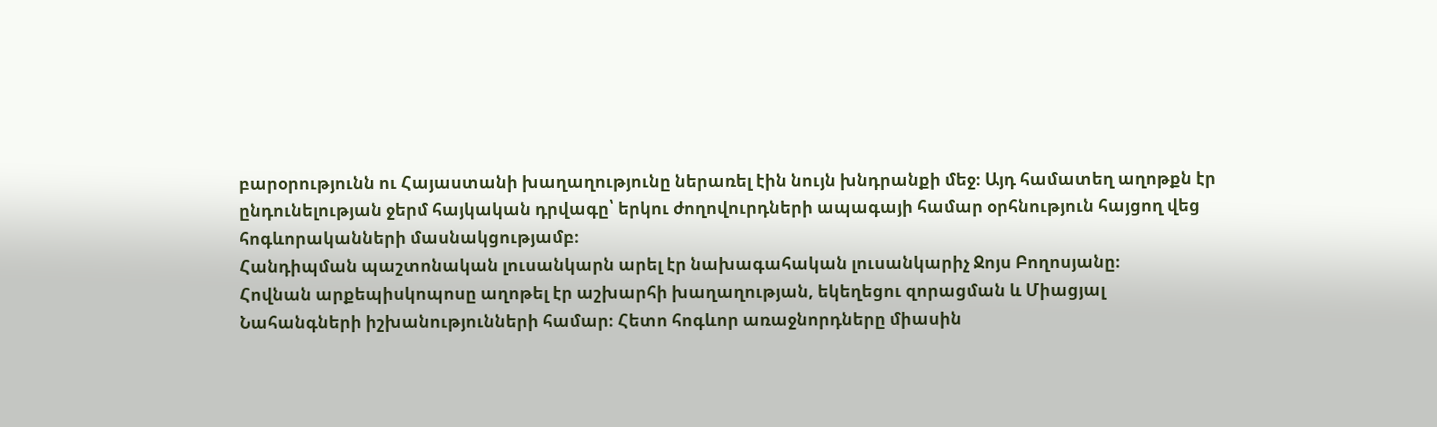բարօրությունն ու Հայաստանի խաղաղությունը ներառել էին նույն խնդրանքի մեջ։ Այդ համատեղ աղոթքն էր ընդունելության ջերմ հայկական դրվագը՝ երկու ժողովուրդների ապագայի համար օրհնություն հայցող վեց հոգևորականների մասնակցությամբ։
Հանդիպման պաշտոնական լուսանկարն արել էր նախագահական լուսանկարիչ Ջոյս Բողոսյանը։
Հովնան արքեպիսկոպոսը աղոթել էր աշխարհի խաղաղության, եկեղեցու զորացման և Միացյալ Նահանգների իշխանությունների համար։ Հետո հոգևոր առաջնորդները միասին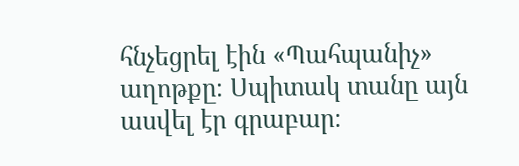հնչեցրել էին «Պահպանիչ» աղոթքը։ Սպիտակ տանը այն ասվել էր գրաբար։